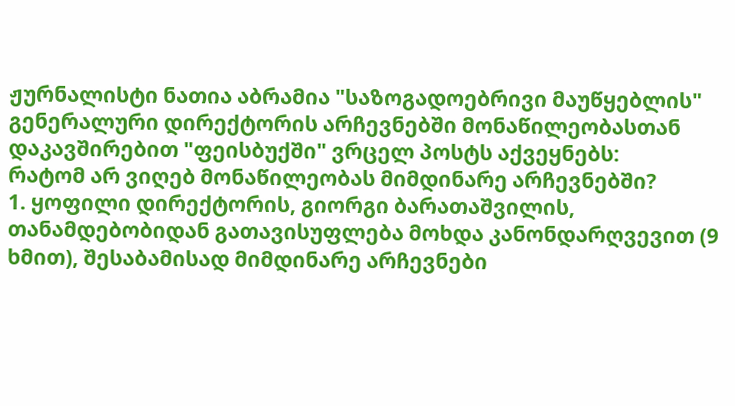ჟურნალისტი ნათია აბრამია "საზოგადოებრივი მაუწყებლის" გენერალური დირექტორის არჩევნებში მონაწილეობასთან დაკავშირებით "ფეისბუქში" ვრცელ პოსტს აქვეყნებს:
რატომ არ ვიღებ მონაწილეობას მიმდინარე არჩევნებში?
1. ყოფილი დირექტორის, გიორგი ბარათაშვილის, თანამდებობიდან გათავისუფლება მოხდა კანონდარღვევით (9 ხმით), შესაბამისად მიმდინარე არჩევნები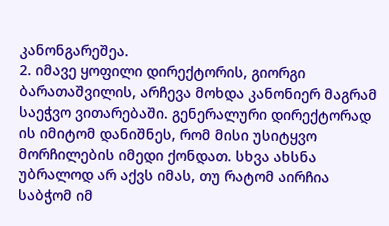კანონგარეშეა.
2. იმავე ყოფილი დირექტორის, გიორგი ბარათაშვილის, არჩევა მოხდა კანონიერ მაგრამ საეჭვო ვითარებაში. გენერალური დირექტორად ის იმიტომ დანიშნეს, რომ მისი უსიტყვო მორჩილების იმედი ქონდათ. სხვა ახსნა უბრალოდ არ აქვს იმას, თუ რატომ აირჩია საბჭომ იმ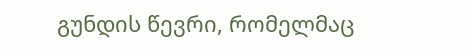გუნდის წევრი, რომელმაც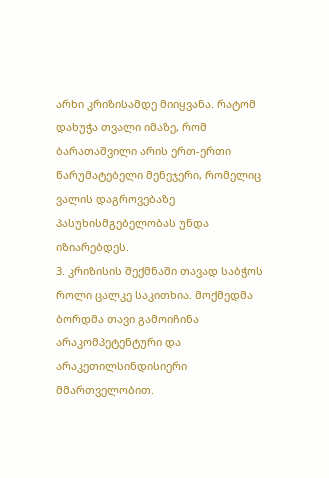არხი კრიზისამდე მიიყვანა. რატომ დახუჭა თვალი იმაზე, რომ ბარათაშვილი არის ერთ-ერთი წარუმატებელი მენეჯერი, რომელიც ვალის დაგროვებაზე პასუხისმგებელობას უნდა იზიარებდეს.
3. კრიზისის შექმნაში თავად საბჭოს როლი ცალკე საკითხია. მოქმედმა ბორდმა თავი გამოიჩინა არაკომპეტენტური და არაკეთილსინდისიერი მმართველობით.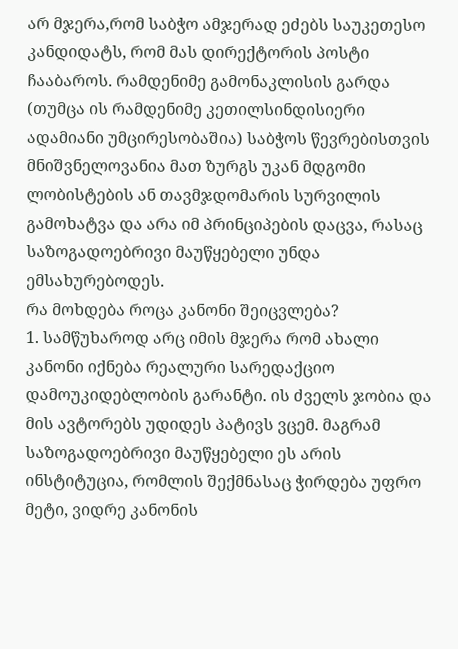არ მჯერა,რომ საბჭო ამჯერად ეძებს საუკეთესო კანდიდატს, რომ მას დირექტორის პოსტი ჩააბაროს. რამდენიმე გამონაკლისის გარდა (თუმცა ის რამდენიმე კეთილსინდისიერი ადამიანი უმცირესობაშია) საბჭოს წევრებისთვის მნიშვნელოვანია მათ ზურგს უკან მდგომი ლობისტების ან თავმჯდომარის სურვილის გამოხატვა და არა იმ პრინციპების დაცვა, რასაც საზოგადოებრივი მაუწყებელი უნდა ემსახურებოდეს.
რა მოხდება როცა კანონი შეიცვლება?
1. სამწუხაროდ არც იმის მჯერა რომ ახალი კანონი იქნება რეალური სარედაქციო დამოუკიდებლობის გარანტი. ის ძველს ჯობია და მის ავტორებს უდიდეს პატივს ვცემ. მაგრამ საზოგადოებრივი მაუწყებელი ეს არის ინსტიტუცია, რომლის შექმნასაც ჭირდება უფრო მეტი, ვიდრე კანონის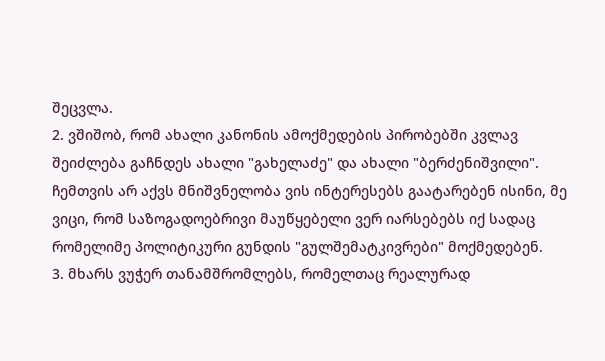შეცვლა.
2. ვშიშობ, რომ ახალი კანონის ამოქმედების პირობებში კვლავ შეიძლება გაჩნდეს ახალი "გახელაძე" და ახალი "ბერძენიშვილი". ჩემთვის არ აქვს მნიშვნელობა ვის ინტერესებს გაატარებენ ისინი, მე ვიცი, რომ საზოგადოებრივი მაუწყებელი ვერ იარსებებს იქ სადაც რომელიმე პოლიტიკური გუნდის "გულშემატკივრები" მოქმედებენ.
3. მხარს ვუჭერ თანამშრომლებს, რომელთაც რეალურად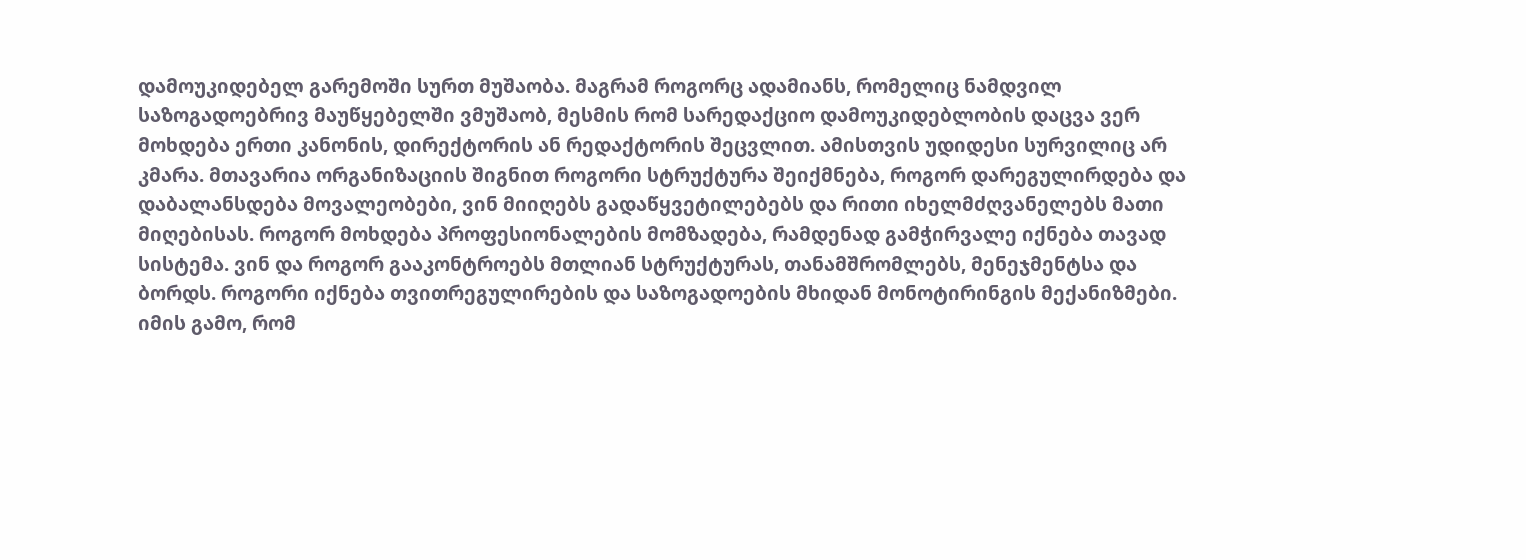დამოუკიდებელ გარემოში სურთ მუშაობა. მაგრამ როგორც ადამიანს, რომელიც ნამდვილ საზოგადოებრივ მაუწყებელში ვმუშაობ, მესმის რომ სარედაქციო დამოუკიდებლობის დაცვა ვერ მოხდება ერთი კანონის, დირექტორის ან რედაქტორის შეცვლით. ამისთვის უდიდესი სურვილიც არ კმარა. მთავარია ორგანიზაციის შიგნით როგორი სტრუქტურა შეიქმნება, როგორ დარეგულირდება და დაბალანსდება მოვალეობები, ვინ მიიღებს გადაწყვეტილებებს და რითი იხელმძღვანელებს მათი მიღებისას. როგორ მოხდება პროფესიონალების მომზადება, რამდენად გამჭირვალე იქნება თავად სისტემა. ვინ და როგორ გააკონტროებს მთლიან სტრუქტურას, თანამშრომლებს, მენეჯმენტსა და ბორდს. როგორი იქნება თვითრეგულირების და საზოგადოების მხიდან მონოტირინგის მექანიზმები. იმის გამო, რომ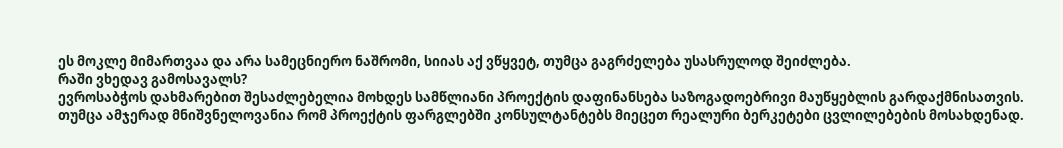ეს მოკლე მიმართვაა და არა სამეცნიერო ნაშრომი, სიიას აქ ვწყვეტ, თუმცა გაგრძელება უსასრულოდ შეიძლება.
რაში ვხედავ გამოსავალს?
ევროსაბჭოს დახმარებით შესაძლებელია მოხდეს სამწლიანი პროექტის დაფინანსება საზოგადოებრივი მაუწყებლის გარდაქმნისათვის. თუმცა ამჯერად მნიშვნელოვანია რომ პროექტის ფარგლებში კონსულტანტებს მიეცეთ რეალური ბერკეტები ცვლილებების მოსახდენად.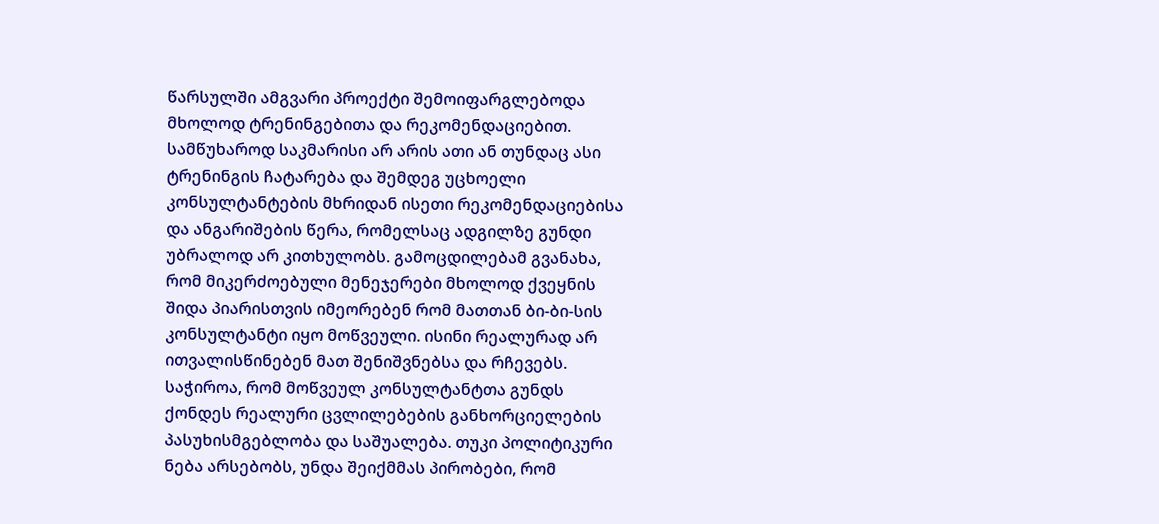წარსულში ამგვარი პროექტი შემოიფარგლებოდა მხოლოდ ტრენინგებითა და რეკომენდაციებით. სამწუხაროდ საკმარისი არ არის ათი ან თუნდაც ასი ტრენინგის ჩატარება და შემდეგ უცხოელი კონსულტანტების მხრიდან ისეთი რეკომენდაციებისა და ანგარიშების წერა, რომელსაც ადგილზე გუნდი უბრალოდ არ კითხულობს. გამოცდილებამ გვანახა, რომ მიკერძოებული მენეჯერები მხოლოდ ქვეყნის შიდა პიარისთვის იმეორებენ რომ მათთან ბი-ბი-სის კონსულტანტი იყო მოწვეული. ისინი რეალურად არ ითვალისწინებენ მათ შენიშვნებსა და რჩევებს. საჭიროა, რომ მოწვეულ კონსულტანტთა გუნდს ქონდეს რეალური ცვლილებების განხორციელების პასუხისმგებლობა და საშუალება. თუკი პოლიტიკური ნება არსებობს, უნდა შეიქმმას პირობები, რომ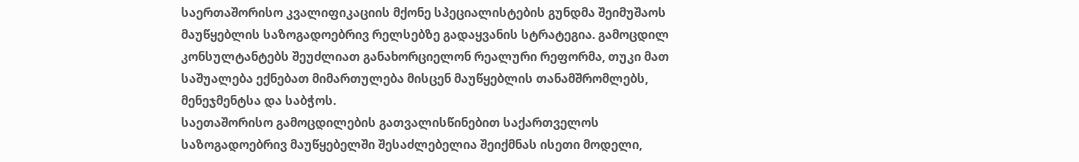საერთაშორისო კვალიფიკაციის მქონე სპეციალისტების გუნდმა შეიმუშაოს მაუწყებლის საზოგადოებრივ რელსებზე გადაყვანის სტრატეგია. გამოცდილ კონსულტანტებს შეუძლიათ განახორციელონ რეალური რეფორმა, თუკი მათ საშუალება ექნებათ მიმართულება მისცენ მაუწყებლის თანამშრომლებს, მენეჯმენტსა და საბჭოს.
საეთაშორისო გამოცდილების გათვალისწინებით საქართველოს საზოგადოებრივ მაუწყებელში შესაძლებელია შეიქმნას ისეთი მოდელი,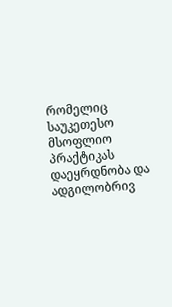რომელიც საუკეთესო მსოფლიო პრაქტიკას დაეყრდნობა და ადგილობრივ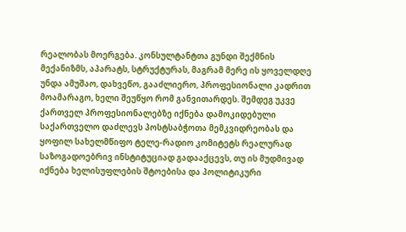რეალობას მოერგება. კონსულტანტთა გუნდი შექმნის მექანიზმს, აპარატს, სტრუქტურას, მაგრამ მერე ის ყოველდღე უნდა ამუშაო, დახვეწო, გააძლიერო, პროფესიონალი კადრით მოამარაგო, ხელი შეუწყო რომ განვითარდეს. შემდეგ უკვე ქართველ პროფესიონალებზე იქნება დამოკიდებული საქართველო დაძლევს პოსტსაბჭოთა მემკვიდრეობას და ყოფილ სახელმწიფო ტელე-რადიო კომიტეტს რეალურად საზოგადოებრივ ინსტიტუციად გადააქცევს, თუ ის მუდმივად იქნება ხელისუფლების შტოებისა და პოლიტიკური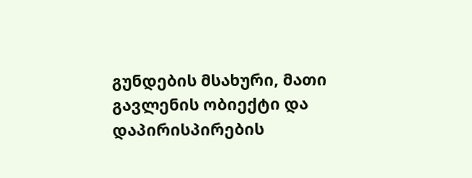გუნდების მსახური, მათი გავლენის ობიექტი და დაპირისპირების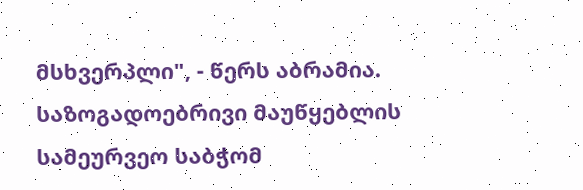მსხვერპლი", - წერს აბრამია.
საზოგადოებრივი მაუწყებლის სამეურვეო საბჭომ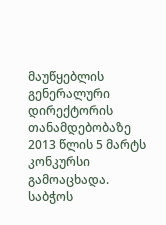მაუწყებლის გენერალური დირექტორის თანამდებობაზე 2013 წლის 5 მარტს კონკურსი გამოაცხადა. საბჭოს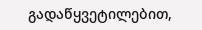გადაწყვეტილებით,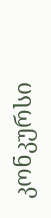კონკურსი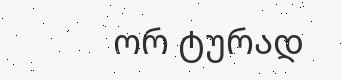ორ ტურად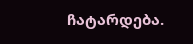ჩატარდება.